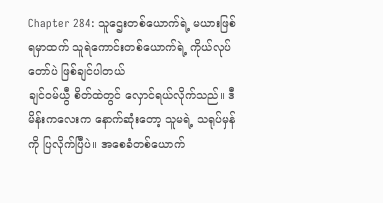Chapter 284: သူဌေးတစ်ယောက်ရဲ့ မယားဖြစ်ရမှာထက် သူရဲကောင်းတစ်ယောက်ရဲ့ ကိုယ်လုပ်တော်ပဲ ဖြစ်ချင်ပါတယ်
ချင်ဝမ်ယွီ စိတ်ထဲတွင် လှောင်ရယ်လိုက်သည်။ ဒီမိန်းကလေးက နောက်ဆုံးတော့ သူမရဲ့ သရုပ်မှန်ကို ပြလိုက်ပြီပဲ။ အစေခံတစ်ယောက်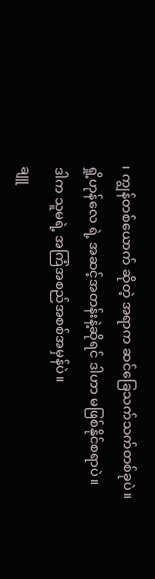၊ ကျွန်တစ်ယောက် ဆိုတဲ့ အရာက ဆင်ခြေသက်သက်တစ်ခုပဲ။ ရှို့ဟုန်လေ ရဲ့ အဆင့်အတန်းနဲ့ဆိုရင် ဒါဟာ မဖြစ်နိုင်စရာပဲ။
ဒါက သူမရဲ့ အကြံအစည်အစစ်အမှန်ပဲ။
ချူ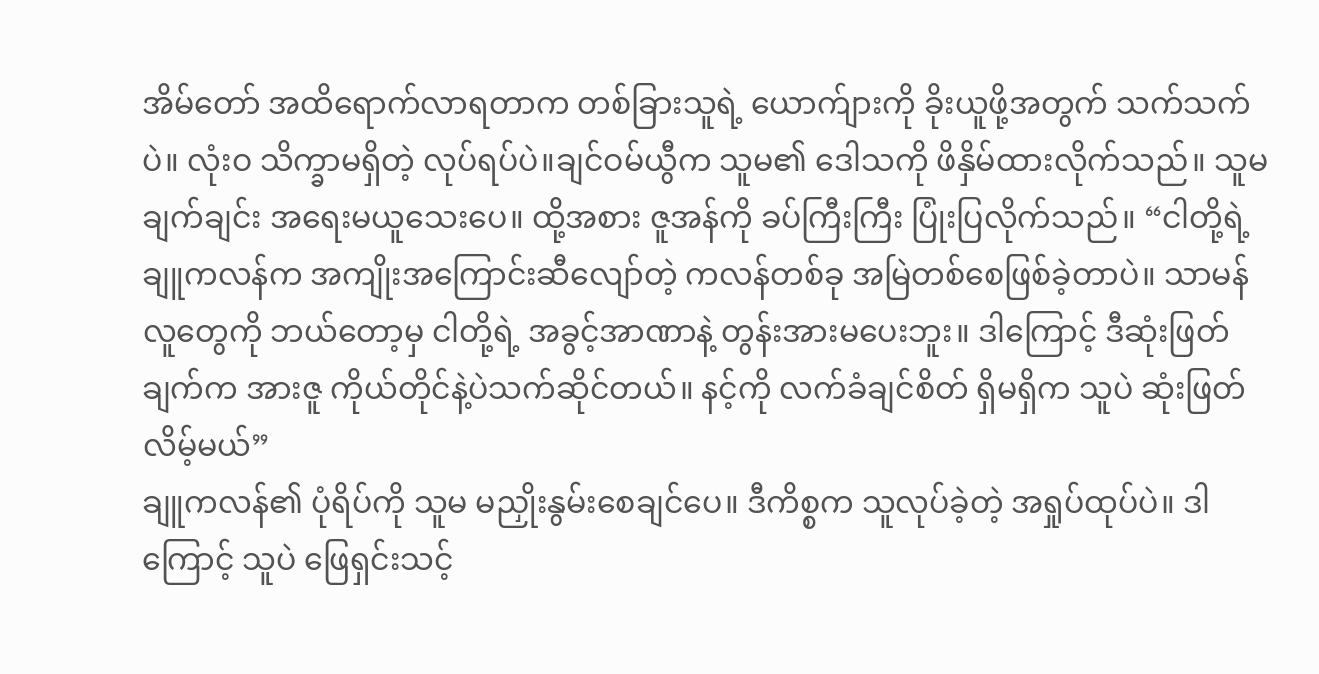အိမ်တော် အထိရောက်လာရတာက တစ်ခြားသူရဲ့ ယောက်ျားကို ခိုးယူဖို့အတွက် သက်သက်ပဲ။ လုံးဝ သိက္ခာမရှိတဲ့ လုပ်ရပ်ပဲ။ချင်ဝမ်ယွီက သူမ၏ ဒေါသကို ဖိနှိမ်ထားလိုက်သည်။ သူမ ချက်ချင်း အရေးမယူသေးပေ။ ထို့အစား ဇူအန်ကို ခပ်ကြီးကြီး ပြုံးပြလိုက်သည်။ “ငါတို့ရဲ့ ချူကလန်က အကျိုးအကြောင်းဆီလျော်တဲ့ ကလန်တစ်ခု အမြဲတစ်စေဖြစ်ခဲ့တာပဲ။ သာမန်လူတွေကို ဘယ်တော့မှ ငါတို့ရဲ့ အခွင့်အာဏာနဲ့ တွန်းအားမပေးဘူး။ ဒါကြောင့် ဒီဆုံးဖြတ်ချက်က အားဇူ ကိုယ်တိုင်နဲ့ပဲသက်ဆိုင်တယ်။ နင့်ကို လက်ခံချင်စိတ် ရှိမရှိက သူပဲ ဆုံးဖြတ်လိမ့်မယ်”
ချူကလန်၏ ပုံရိပ်ကို သူမ မညှိုးနွမ်းစေချင်ပေ။ ဒီကိစ္စက သူလုပ်ခဲ့တဲ့ အရှုပ်ထုပ်ပဲ။ ဒါကြောင့် သူပဲ ဖြေရှင်းသင့်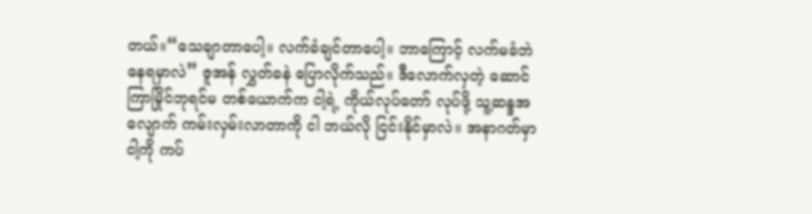တယ်။“သေချာတာပေါ့။ လက်ခံချင်တာပေါ့။ ဘာကြောင့် လက်မခံဘဲနေရမှာလဲ” ဇူအန် လွှတ်ခနဲ ပြောလိုက်သည်။ ဒီလောက်လှတဲ့ ဆောင်ကြာမြိုင်ဘုရင်မ တစ်ယောက်က ငါ့ရဲ့ ကိုယ်လုပ်တော် လုပ်ဖို့ သူ့ဆန္ဒအလျောက် ကမ်းလှမ်းလာတာကို ငါ ဘယ်လို ငြင်းနိုင်မှာလဲ။ အနာဂတ်မှာ ငါ့ကို ကပ်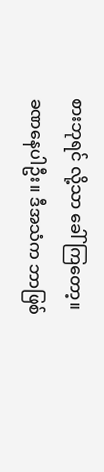စားဘုရင် လို့သာ ခေါ်ကြတော့။
ခဏနေပါဦး။ ဒီအသံက ဘာဖြစ်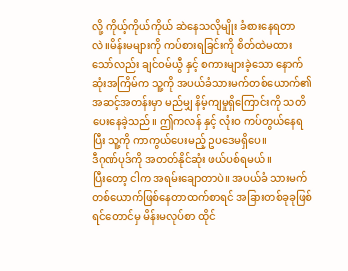လို့ ကိုယ့်ကိုယ်ကိုယ် ဆဲနေသလိုမျိုး ခံစားနေရတာလဲ။မိန်းမများကို ကပ်စားရခြင်းကို စိတ်ထဲမထားသော်လည်း ချင်ဝမ်ယွီ နှင့် စကားများခဲ့သော နောက်ဆုံးအကြိမ်က သူ့ကို အပယ်ခံသားမက်တစ်ယောက်၏ အဆင့်အတန်းမှာ မည်မျှ နိမ့်ကျမှုရှိကြောင်းကို သတိပေးနေခဲ့သည်။ ဤကလန် နှင့် လုံးဝ ကပ်တွယ်နေရပြီး သူ့ကို ကာကွယ်ပေးမည့် ဥပဒေမရှိပေ။
ဒီဂုဏ်ပုဒ်ကို အတတ်နိုင်ဆုံး ဖယ်ပစ်ရမယ်။
ပြီးတော့ ငါက အရမ်းချောတာပဲ။ အပယ်ခံ သားမက် တစ်ယောက်ဖြစ်နေတာထက်စာရင် အခြားတစ်ခုခုဖြစ်ရင်တောင်မှ မိန်းမလုပ်စာ ထိုင်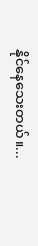နိုင်နေသေးတယ်။...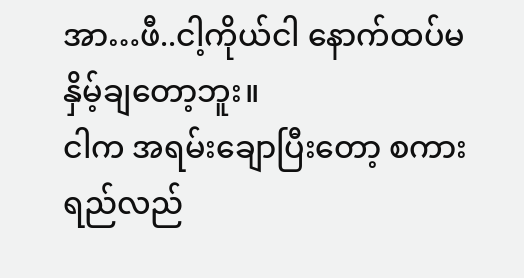အာ…ဖီ..ငါ့ကိုယ်ငါ နောက်ထပ်မနှိမ့်ချတော့ဘူး။
ငါက အရမ်းချောပြီးတော့ စကားရည်လည်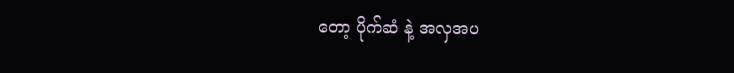တော့ ပိုက်ဆံ နဲ့ အလှအပ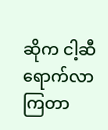ဆိုက ငါ့ဆီရောက်လာကြတာ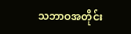သဘာဝအတိုင်း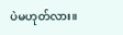ပဲမဟုတ်လား။